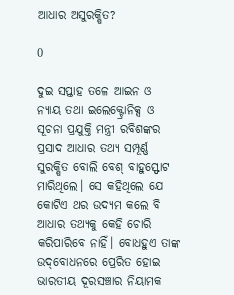ଆଧାର ଅସୁରକ୍ଷିତ?

0

ଦୁଇ ସପ୍ତାହ ତଳେ ଆଇନ ଓ ନ୍ୟାୟ ତଥା ଇଲେକ୍ଟ୍ରୋନିକ୍ସ ଓ ସୂଚନା ପ୍ରଯୁକ୍ତି ମନ୍ତ୍ରୀ ରବିଶଙ୍କର ପ୍ରସାଦ ଆଧାର ତଥ୍ୟ ସମ୍ପୂର୍ଣ୍ଣ ସୁରକ୍ଷିତ ବୋଲି ବେଶ୍ ବାହୁସ୍ଫୋଟ ମାରିଥିଲେ। ସେ କହିଥିଲେ ଯେ କୋଟିଏ ଥର ଉଦ୍ୟମ କଲେ ବି ଆଧାର ତଥ୍ୟକୁ କେହି ଚୋରି କରିପାରିବେ ନାହିଁ। ବୋଧହୁଏ ତାଙ୍କ ଉଦ୍‌ବୋଧନରେ ପ୍ରେରିତ ହୋଇ ଭାରତୀୟ ଦୂରସଞ୍ଚାର ନିୟାମକ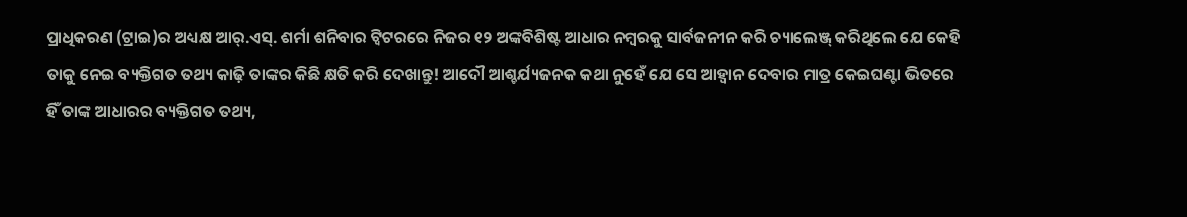ପ୍ରାଧିକରଣ (ଟ୍ରାଇ)ର ଅଧ୍ୟକ୍ଷ ଆର୍.ଏସ୍. ଶର୍ମା ଶନିବାର ଟ୍ବିଟରରେ ନିଜର ୧୨ ଅଙ୍କବିଶିଷ୍ଟ ଆଧାର ନମ୍ବରକୁ ସାର୍ବଜନୀନ କରି ଚ୍ୟାଲେଞ୍ଜ୍ କରିଥିଲେ ଯେ କେହି ତାକୁ ନେଇ ବ୍ୟକ୍ତିଗତ ତଥ୍ୟ କାଢ଼ି ତାଙ୍କର କିଛି କ୍ଷତି କରି ଦେଖାନ୍ତୁ! ଆଦୌ ଆଶ୍ଚର୍ଯ୍ୟଜନକ କଥା ନୁହେଁ ଯେ ସେ ଆହ୍ବାନ ଦେବାର ମାତ୍ର କେଇଘଣ୍ଟା ଭିତରେ ହିଁ ତାଙ୍କ ଆଧାରର ବ୍ୟକ୍ତିଗତ ତଥ୍ୟ,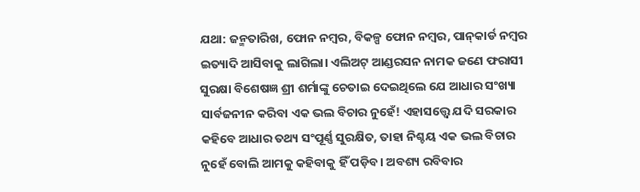ଯଥା: ଜନ୍ମତାରିଖ, ଫୋନ ନମ୍ବର, ବିକଳ୍ପ ଫୋନ ନମ୍ବର, ପାନ୍‌କାର୍ଡ ନମ୍ବର ଇତ୍ୟାଦି ଆସିବାକୁ ଲାଗିଲା। ଏଲିଅଟ୍ ଆଣ୍ଡରସନ ନାମକ ଜଣେ ଫରାସୀ ସୁରକ୍ଷା ବିଶେଷଜ୍ଞ ଶ୍ରୀ ଶର୍ମାଙ୍କୁ ଚେତାଇ ଦେଇଥିଲେ ଯେ ଆଧାର ସଂଖ୍ୟା ସାର୍ବଜନୀନ କରିବା ଏକ ଭଲ ବିଚାର ନୁହେଁ! ଏହାସତ୍ତ୍ବେ ଯଦି ସରକାର କହିବେ ଆଧାର ତଥ୍ୟ ସଂପୂର୍ଣ୍ଣ ସୁରକ୍ଷିତ, ତାହା ନିଶ୍ଚୟ ଏକ ଭଲ ବିଚାର ନୁହେଁ ବୋଲି ଆମକୁ କହିବାକୁ ହିଁ ପଡ଼ିବ। ଅବଶ୍ୟ ରବିବାର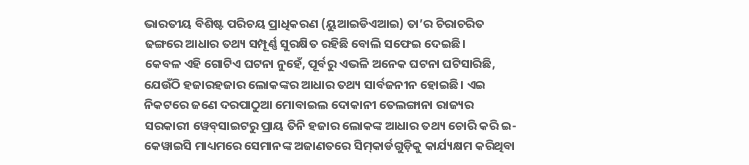ଭାରତୀୟ ବିଶିଷ୍ଟ ପରିଚୟ ପ୍ରାଧିକରଣ (ୟୁଆଇଡିଏଆଇ) ତା’ର ଚିରାଚରିତ ଢଙ୍ଗରେ ଆଧାର ତଥ୍ୟ ସମ୍ପୂର୍ଣ୍ଣ ସୁରକ୍ଷିତ ରହିଛି ବୋଲି ସଫେଇ ଦେଇଛି।
କେବଳ ଏହି ଗୋଟିଏ ଘଟନା ନୁହେଁ, ପୂର୍ବରୁ ଏଭଳି ଅନେକ ଘଟନା ଘଟିସାରିଛି, ଯେଉଁଠି ହଜାରହଜାର ଲୋକଙ୍କର ଆଧାର ତଥ୍ୟ ସାର୍ବଜନୀନ ହୋଇଛି। ଏଇ ନିକଟରେ ଜଣେ ଦରପାଠୁଆ ମୋବାଇଲ ଦୋକାନୀ ତେଲଙ୍ଗାନା ରାଜ୍ୟର ସରକାରୀ ୱେବ୍‌ସାଇଟରୁ ପ୍ରାୟ ତିନି ହଜାର ଲୋକଙ୍କ ଆଧାର ତଥ୍ୟ ଚୋରି କରି ଇ-କେୱାଇସି ମାଧ୍ୟମରେ ସେମାନଙ୍କ ଅଜାଣତରେ ସିମ୍‌କାର୍ଡଗୁଡ଼ିକୁ କାର୍ଯ୍ୟକ୍ଷମ କରିଥିବା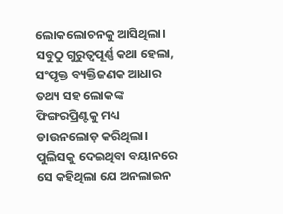ଲୋକଲୋଚନକୁ ଆସିଥିଲା। ସବୁଠୁ ଗୁରୁତ୍ବପୂର୍ଣ୍ଣ କଥା ହେଲା, ସଂପୃକ୍ତ ବ୍ୟକ୍ତିଜଣକ ଆଧାର ତଥ୍ୟ ସହ ଲୋକଙ୍କ ଫିଙ୍ଗରପ୍ରିଣ୍ଟକୁ ମଧ୍ୟ ଡାଉନଲୋଡ଼ କରିଥିଲା। ପୁଲିସକୁ ଦେଇଥିବା ବୟାନରେ ସେ କହିଥିଲା ଯେ ଅନଲାଇନ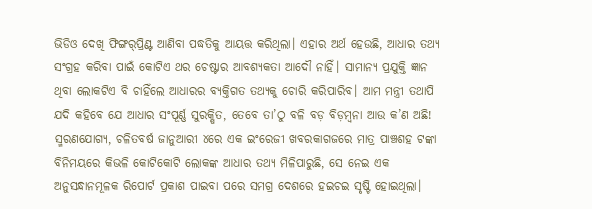ଭିଡିଓ ଦେଖି ଫିଙ୍ଗର୍‌ପ୍ରିଣ୍ଟ ଆଣିବା ପଦ୍ଧତିକୁ ଆୟତ୍ତ କରିଥିଲା। ଏହାର ଅର୍ଥ ହେଉଛି, ଆଧାର ତଥ୍ୟ ସଂଗ୍ରହ କରିବା ପାଇଁ କୋଟିଏ ଥର ଚେଷ୍ଟାର ଆବଶ୍ୟକତା ଆଦୌ ନାହିଁ। ସାମାନ୍ୟ ପ୍ରଯୁକ୍ତି ଜ୍ଞାନ ଥିବା ଲୋକଟିଏ ବି ଚାହିଁଲେ ଆଧାରର ବ୍ୟକ୍ତିଗତ ତଥ୍ୟକୁ ଚୋରି କରିପାରିବ। ଆମ ମନ୍ତ୍ରୀ ତଥାପି ଯଦି କହିବେ ଯେ ଆଧାର ସଂପୂର୍ଣ୍ଣ ସୁରକ୍ଷିତ, ତେବେ ତା’ଠୁ ବଳି ବଡ଼ ବିଡ଼ମ୍ବନା ଆଉ କ’ଣ ଅଛି!
ସ୍ମରଣଯୋଗ୍ୟ, ଚଳିତବର୍ଷ ଜାନୁଆରୀ ୪ରେ ଏକ ଇଂରେଜୀ ଖବରକାଗଜରେ ମାତ୍ର ପାଞ୍ଚଶହ ଟଙ୍କା ବିନିମୟରେ କିଭଳି କୋଟିକୋଟି ଲୋକଙ୍କ ଆଧାର ତଥ୍ୟ ମିଳିପାରୁଛି, ସେ ନେଇ ଏକ ଅନୁସନ୍ଧାନମୂଳକ ରିପୋର୍ଟ ପ୍ରକାଶ ପାଇବା ପରେ ସମଗ୍ର ଦେଶରେ ହଇଚଇ ସୃଷ୍ଟି ହୋଇଥିଲା।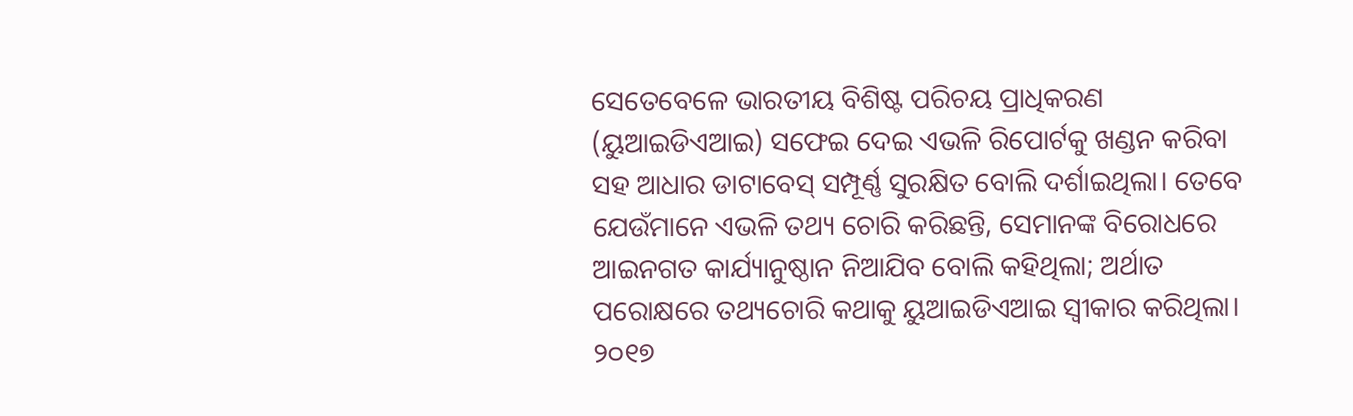ସେତେବେଳେ ଭାରତୀୟ ବିଶିଷ୍ଟ ପରିଚୟ ପ୍ରାଧିକରଣ (ୟୁଆଇଡିଏଆଇ) ସଫେଇ ଦେଇ ଏଭଳି ରିପୋର୍ଟକୁ ଖଣ୍ଡନ କରିବା ସହ ଆଧାର ଡାଟାବେସ୍ ସମ୍ପୂର୍ଣ୍ଣ ସୁରକ୍ଷିତ ବୋଲି ଦର୍ଶାଇଥିଲା। ତେବେ ଯେଉଁମାନେ ଏଭଳି ତଥ୍ୟ ଚୋରି କରିଛନ୍ତି, ସେମାନଙ୍କ ବିରୋଧରେ ଆଇନଗତ କାର୍ଯ୍ୟାନୁଷ୍ଠାନ ନିଆଯିବ ବୋଲି କହିଥିଲା; ଅର୍ଥାତ ପରୋକ୍ଷରେ ତଥ୍ୟଚୋରି କଥାକୁ ୟୁଆଇଡିଏଆଇ ସ୍ବୀକାର କରିଥିଲା। ୨୦୧୭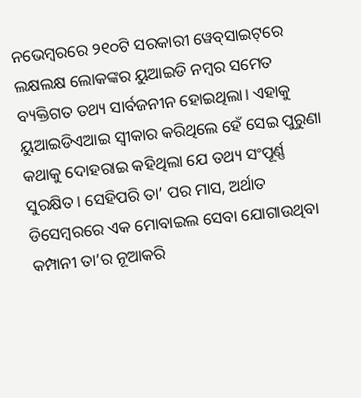ନଭେମ୍ବରରେ ୨୧୦ଟି ସରକାରୀ ୱେବ୍‌ସାଇଟ୍‌ରେ ଲକ୍ଷଲକ୍ଷ ଲୋକଙ୍କର ୟୁଆଇଡି ନମ୍ବର ସମେତ ବ୍ୟକ୍ତିଗତ ତଥ୍ୟ ସାର୍ବଜନୀନ ହୋଇଥିଲା। ଏହାକୁ ୟୁଆଇଡିଏଆଇ ସ୍ବୀକାର କରିଥିଲେ ହେଁ ସେଇ ପୁରୁଣା କଥାକୁ ଦୋହରାଇ କହିଥିଲା ଯେ ତଥ୍ୟ ସଂପୂର୍ଣ୍ଣ ସୁରକ୍ଷିତ। ସେହିପରି ତା’ ପର ମାସ, ଅର୍ଥାତ ଡିସେମ୍ବରରେ ଏକ ମୋବାଇଲ ସେବା ଯୋଗାଉଥିବା କମ୍ପାନୀ ତା’ର ନୂଆକରି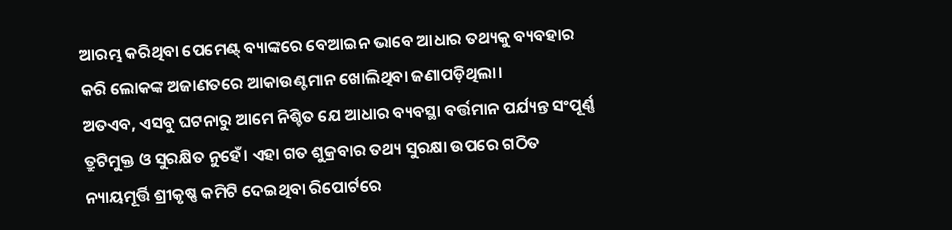ଆରମ୍ଭ କରିଥିବା ପେମେଣ୍ଟ୍ ବ୍ୟାଙ୍କରେ ବେଆଇନ ଭାବେ ଆଧାର ତଥ୍ୟକୁ ବ୍ୟବହାର କରି ଲୋକଙ୍କ ଅଜାଣତରେ ଆକାଉଣ୍ଟମାନ ଖୋଲିଥିବା ଜଣାପଡ଼ିଥିଲା।
ଅତଏବ, ଏସବୁ ଘଟନାରୁ ଆମେ ନିଶ୍ଚିତ ଯେ ଆଧାର ବ୍ୟବସ୍ଥା ବର୍ତ୍ତମାନ ପର୍ଯ୍ୟନ୍ତ ସଂପୂର୍ଣ୍ଣ ତ୍ରୁଟିମୁକ୍ତ ଓ ସୁରକ୍ଷିତ ନୁହେଁ। ଏହା ଗତ ଶୁକ୍ରବାର ତଥ୍ୟ ସୁରକ୍ଷା ଉପରେ ଗଠିତ ନ୍ୟାୟମୂର୍ତ୍ତି ଶ୍ରୀକୃଷ୍ଣ କମିଟି ଦେଇଥିବା ରିପୋର୍ଟରେ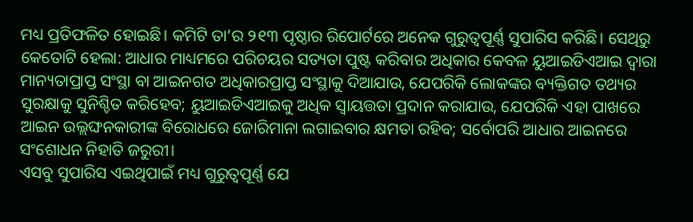ମଧ୍ୟ ପ୍ରତିଫଳିତ ହୋଇଛି। କମିଟି ତା’ର ୨୧୩ ପୃଷ୍ଠାର ରିପୋର୍ଟରେ ଅନେକ ଗୁରୁତ୍ବପୂର୍ଣ୍ଣ ସୁପାରିସ କରିଛି। ସେଥିରୁ କେତୋଟି ହେଲା: ଆଧାର ମାଧ୍ୟମରେ ପରିଚୟର ସତ୍ୟତା ପୁଷ୍ଟ କରିବାର ଅଧିକାର କେବଳ ୟୁଆଇଡିଏଆଇ ଦ୍ବାରା ମାନ୍ୟତାପ୍ରାପ୍ତ ସଂସ୍ଥା ବା ଆଇନଗତ ଅଧିକାରପ୍ରାପ୍ତ ସଂସ୍ଥାକୁ ଦିଆଯାଉ, ଯେପରିକି ଲୋକଙ୍କର ବ୍ୟକ୍ତିଗତ ତଥ୍ୟର ସୁରକ୍ଷାକୁ ସୁନିଶ୍ଚିତ କରିହେବ; ୟୁଆଇଡିଏଆଇକୁ ଅଧିକ ସ୍ବାୟତ୍ତତା ପ୍ରଦାନ କରାଯାଉ, ଯେପରିକି ଏହା ପାଖରେ ଆଇନ ଉଲ୍ଲଙ୍ଘନକାରୀଙ୍କ ବିରୋଧରେ ଜୋରିମାନା ଲଗାଇବାର କ୍ଷମତା ରହିବ; ସର୍ବୋପରି ଆଧାର ଆଇନରେ ସଂଶୋଧନ ନିହାତି ଜରୁରୀ।
ଏସବୁ ସୁପାରିସ ଏଇଥିପାଇଁ ମଧ୍ୟ ଗୁରୁତ୍ବପୂର୍ଣ୍ଣ ଯେ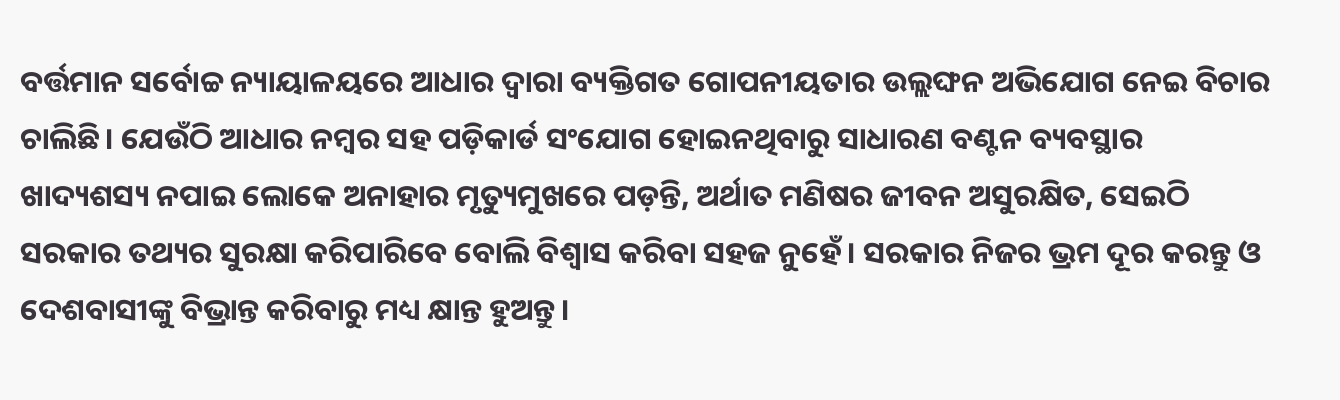ବର୍ତ୍ତମାନ ସର୍ବୋଚ୍ଚ ନ୍ୟାୟାଳୟରେ ଆଧାର ଦ୍ବାରା ବ୍ୟକ୍ତିଗତ ଗୋପନୀୟତାର ଉଲ୍ଲଙ୍ଘନ ଅଭିଯୋଗ ନେଇ ବିଚାର ଚାଲିଛି। ଯେଉଁଠି ଆଧାର ନମ୍ବର ସହ ପଡ଼ିକାର୍ଡ ସଂଯୋଗ ହୋଇନଥିବାରୁ ସାଧାରଣ ବଣ୍ଟନ ବ୍ୟବସ୍ଥାର ଖାଦ୍ୟଶସ୍ୟ ନପାଇ ଲୋକେ ଅନାହାର ମୃତ୍ୟୁମୁଖରେ ପଡ଼ନ୍ତି, ଅର୍ଥାତ ମଣିଷର ଜୀବନ ଅସୁରକ୍ଷିତ, ସେଇଠି ସରକାର ତଥ୍ୟର ସୁରକ୍ଷା କରିପାରିବେ ବୋଲି ବିଶ୍ବାସ କରିବା ସହଜ ନୁହେଁ। ସରକାର ନିଜର ଭ୍ରମ ଦୂର କରନ୍ତୁ ଓ ଦେଶବାସୀଙ୍କୁ ବିଭ୍ରାନ୍ତ କରିବାରୁ ମଧ୍ୟ କ୍ଷାନ୍ତ ହୁଅନ୍ତୁ।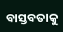ବାସ୍ତବତାକୁ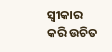ସ୍ବୀକାର କରି ଉଚିତ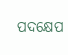ପଦକ୍ଷେପ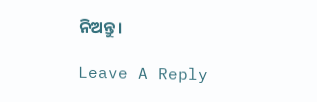ନିଅନ୍ତୁ।

Leave A Reply